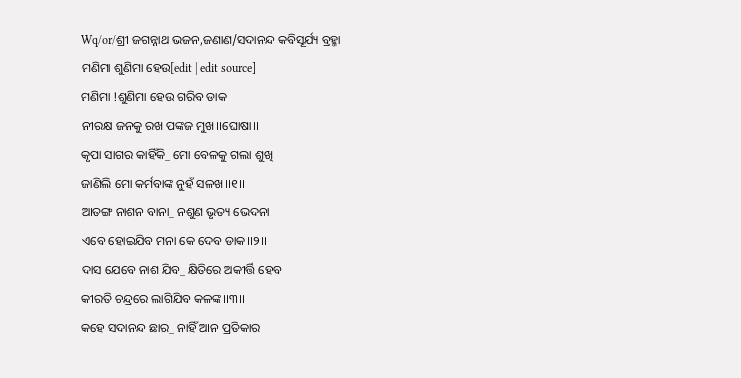Wq/or/ଶ୍ରୀ ଜଗନ୍ନାଥ ଭଜନ,ଜଣାଣ/ସଦାନନ୍ଦ କବିସୂର୍ଯ୍ୟ ବ୍ରହ୍ମା
ମଣିମା ଶୁଣିମା ହେଉ[edit | edit source]
ମଣିମା !ଶୁଣିମା ହେଉ ଗରିବ ଡାକ
ନୀରକ୍ଷ ଜନକୁ ରଖ ପଙ୍କଜ ମୁଖ।।ଘୋଷା।।
କୃପା ସାଗର କାହିଁକି_ ମୋ ବେଳକୁ ଗଲା ଶୁଖି
ଜାଣିଲି ମୋ କର୍ମବାଙ୍କ ନୁହଁ ସଳଖ।।୧।।
ଆତଙ୍ଗ ନାଶନ ବାନା_ ନଶୁଣ ଭୃତ୍ୟ ଭେଦନା
ଏବେ ହୋଇଯିବ ମନା କେ ଦେବ ଡାକ।।୨।।
ଦାସ ଯେବେ ନାଶ ଯିବ_ କ୍ଷିତିରେ ଅକୀର୍ତ୍ତି ହେବ
କୀରତି ଚନ୍ଦ୍ରରେ ଲାଗିଯିବ କଳଙ୍କ।।୩।।
କହେ ସଦାନନ୍ଦ ଛାର_ ନାହିଁ ଆନ ପ୍ରତିକାର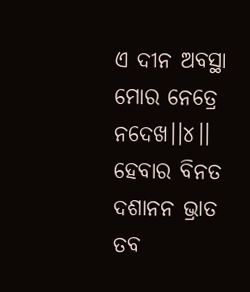ଏ ଦୀନ ଅବସ୍ଥା ମୋର ନେତ୍ରେ ନଦେଖ।।୪।।
ହେବାର ବିନତ ଦଶାନନ ଭ୍ରାତ
ତବ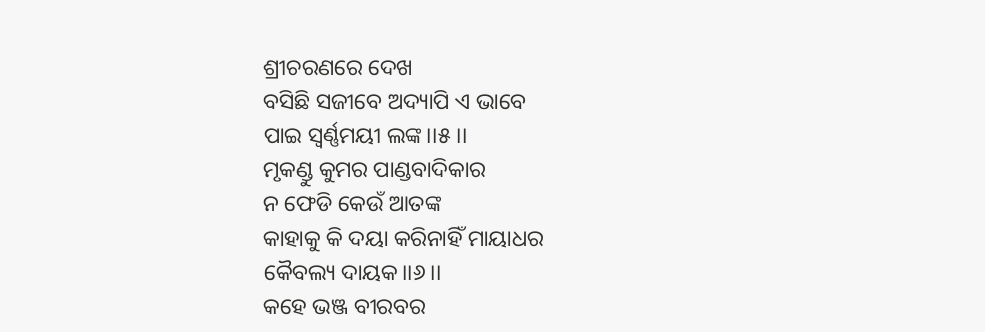ଶ୍ରୀଚରଣରେ ଦେଖ
ବସିଛି ସଜୀବେ ଅଦ୍ୟାପି ଏ ଭାବେ
ପାଇ ସ୍ଵର୍ଣ୍ଣମୟୀ ଲଙ୍କ।।୫।।
ମୃକଣ୍ଡୁ କୁମର ପାଣ୍ଡବାଦିକାର
ନ ଫେଡି କେଉଁ ଆତଙ୍କ
କାହାକୁ କି ଦୟା କରିନାହିଁ ମାୟାଧର
କୈବଲ୍ୟ ଦାୟକ।।୬।।
କହେ ଭଞ୍ଜ ବୀରବର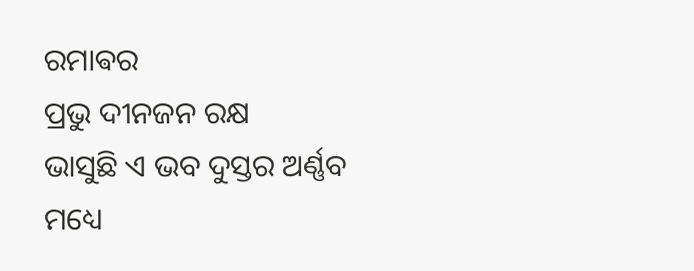ରମାଵର
ପ୍ରଭୁ ଦୀନଜନ ରକ୍ଷ
ଭାସୁଛି ଏ ଭବ ଦୁସ୍ତର ଅର୍ଣ୍ଣବ
ମଧ୍ୟେ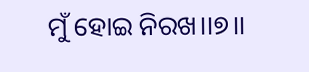ମୁଁ ହୋଇ ନିରଖ।।୭।।